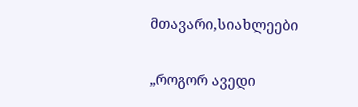მთავარი,სიახლეები

„როგორ ავედი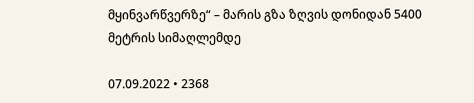მყინვარწვერზე“ – მარის გზა ზღვის დონიდან 5400 მეტრის სიმაღლემდე

07.09.2022 • 2368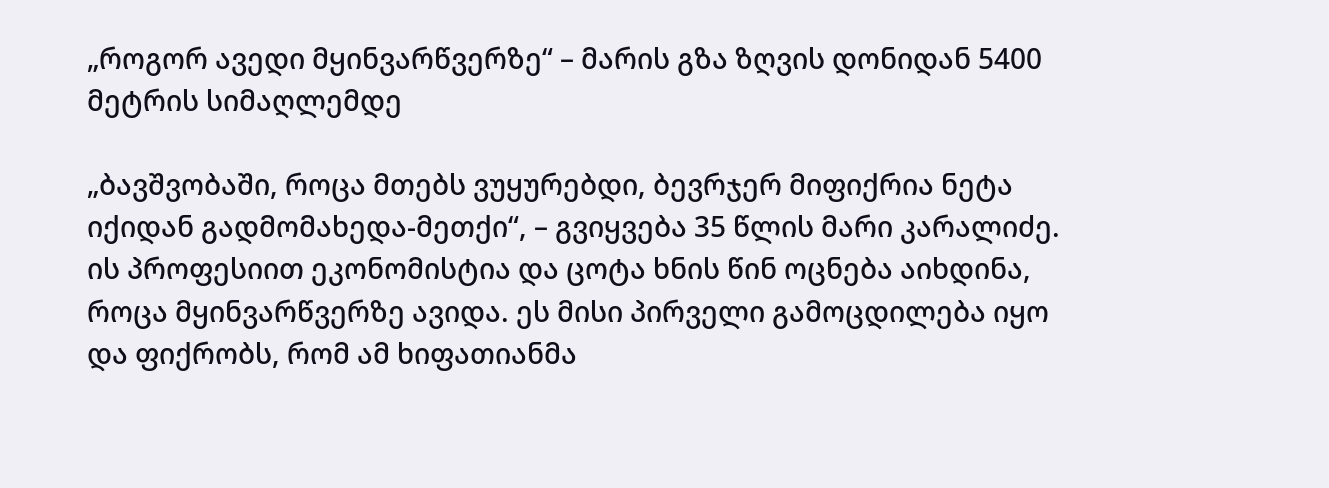„როგორ ავედი მყინვარწვერზე“ – მარის გზა ზღვის დონიდან 5400 მეტრის სიმაღლემდე

„ბავშვობაში, როცა მთებს ვუყურებდი, ბევრჯერ მიფიქრია ნეტა იქიდან გადმომახედა-მეთქი“, – გვიყვება 35 წლის მარი კარალიძე. ის პროფესიით ეკონომისტია და ცოტა ხნის წინ ოცნება აიხდინა, როცა მყინვარწვერზე ავიდა. ეს მისი პირველი გამოცდილება იყო და ფიქრობს, რომ ამ ხიფათიანმა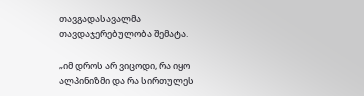თავგადასავალმა თავდაჯერებულობა შემატა.

„იმ დროს არ ვიცოდი, რა იყო ალპინიზმი და რა სირთულეს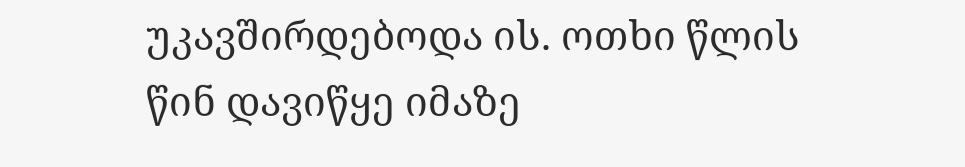უკავშირდებოდა ის. ოთხი წლის წინ დავიწყე იმაზე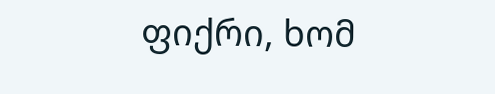ფიქრი, ხომ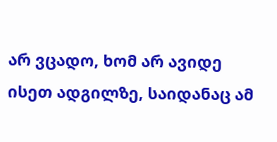არ ვცადო, ხომ არ ავიდე ისეთ ადგილზე, საიდანაც ამ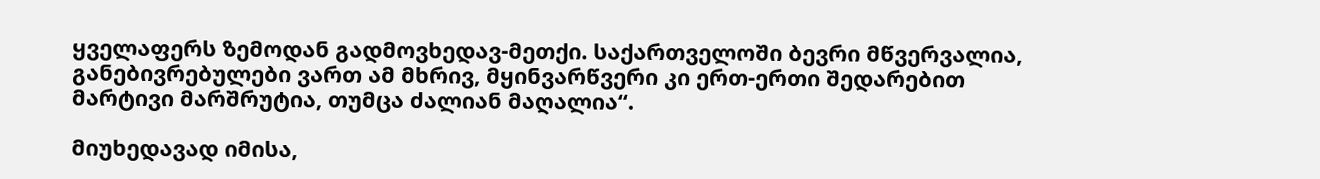ყველაფერს ზემოდან გადმოვხედავ-მეთქი. საქართველოში ბევრი მწვერვალია, განებივრებულები ვართ ამ მხრივ, მყინვარწვერი კი ერთ-ერთი შედარებით მარტივი მარშრუტია, თუმცა ძალიან მაღალია“.

მიუხედავად იმისა,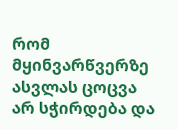რომ მყინვარწვერზე ასვლას ცოცვა არ სჭირდება და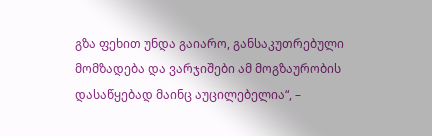გზა ფეხით უნდა გაიარო, განსაკუთრებული მომზადება და ვარჯიშები ამ მოგზაურობის დასაწყებად მაინც აუცილებელია“, –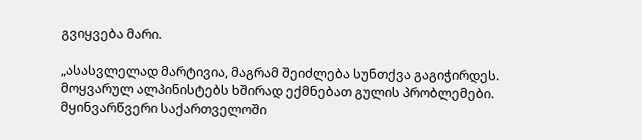გვიყვება მარი.

„ასასვლელად მარტივია, მაგრამ შეიძლება სუნთქვა გაგიჭირდეს. მოყვარულ ალპინისტებს ხშირად ექმნებათ გულის პრობლემები. მყინვარწვერი საქართველოში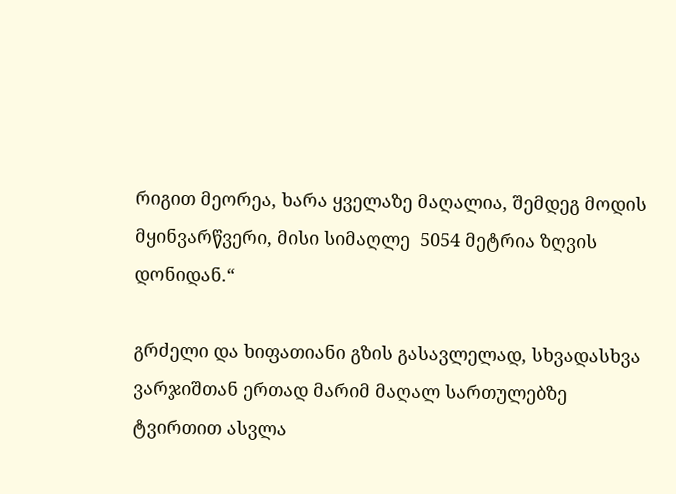რიგით მეორეა, ხარა ყველაზე მაღალია, შემდეგ მოდის მყინვარწვერი, მისი სიმაღლე  5054 მეტრია ზღვის დონიდან.“

გრძელი და ხიფათიანი გზის გასავლელად, სხვადასხვა ვარჯიშთან ერთად მარიმ მაღალ სართულებზე ტვირთით ასვლა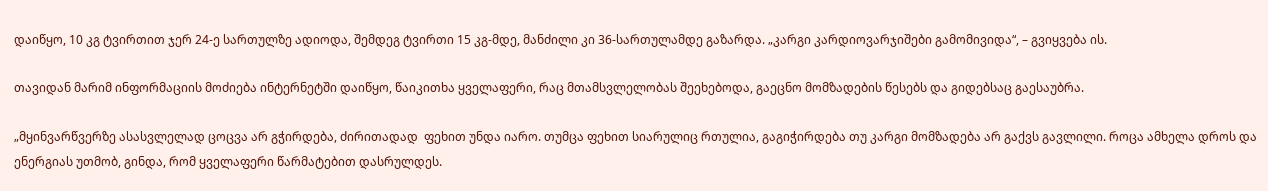დაიწყო, 10 კგ ტვირთით ჯერ 24-ე სართულზე ადიოდა, შემდეგ ტვირთი 15 კგ-მდე, მანძილი კი 36-სართულამდე გაზარდა. „კარგი კარდიოვარჯიშები გამომივიდა“, – გვიყვება ის.

თავიდან მარიმ ინფორმაციის მოძიება ინტერნეტში დაიწყო, წაიკითხა ყველაფერი, რაც მთამსვლელობას შეეხებოდა, გაეცნო მომზადების წესებს და გიდებსაც გაესაუბრა.

„მყინვარწვერზე ასასვლელად ცოცვა არ გჭირდება, ძირითადად  ფეხით უნდა იარო. თუმცა ფეხით სიარულიც რთულია, გაგიჭირდება თუ კარგი მომზადება არ გაქვს გავლილი. როცა ამხელა დროს და ენერგიას უთმობ, გინდა, რომ ყველაფერი წარმატებით დასრულდეს.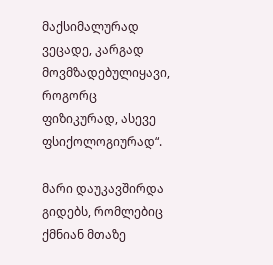მაქსიმალურად ვეცადე, კარგად მოვმზადებულიყავი, როგორც ფიზიკურად, ასევე ფსიქოლოგიურად“.

მარი დაუკავშირდა გიდებს, რომლებიც ქმნიან მთაზე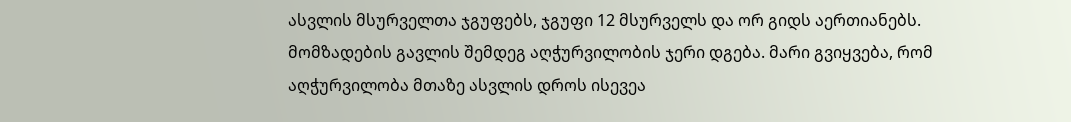ასვლის მსურველთა ჯგუფებს, ჯგუფი 12 მსურველს და ორ გიდს აერთიანებს. მომზადების გავლის შემდეგ აღჭურვილობის ჯერი დგება. მარი გვიყვება, რომ აღჭურვილობა მთაზე ასვლის დროს ისევეა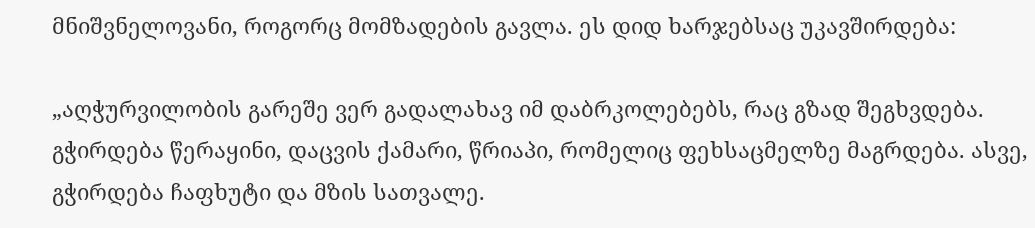მნიშვნელოვანი, როგორც მომზადების გავლა. ეს დიდ ხარჯებსაც უკავშირდება:

„აღჭურვილობის გარეშე ვერ გადალახავ იმ დაბრკოლებებს, რაც გზად შეგხვდება. გჭირდება წერაყინი, დაცვის ქამარი, წრიაპი, რომელიც ფეხსაცმელზე მაგრდება. ასვე, გჭირდება ჩაფხუტი და მზის სათვალე.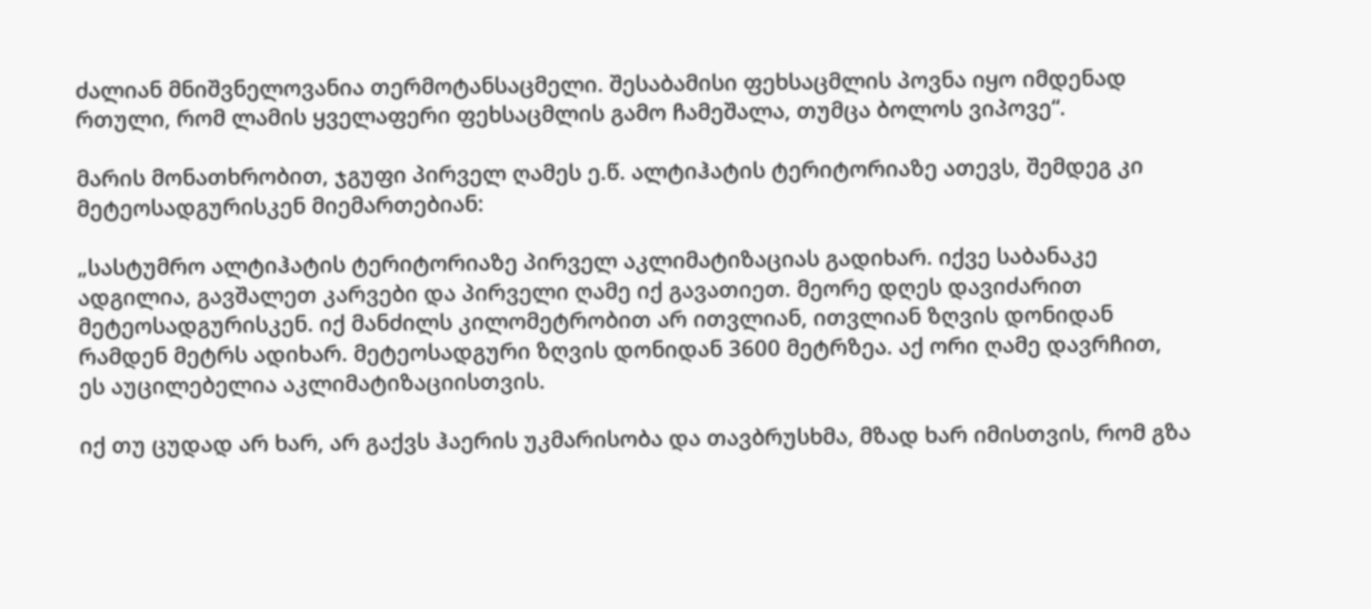ძალიან მნიშვნელოვანია თერმოტანსაცმელი. შესაბამისი ფეხსაცმლის პოვნა იყო იმდენად რთული, რომ ლამის ყველაფერი ფეხსაცმლის გამო ჩამეშალა, თუმცა ბოლოს ვიპოვე“.

მარის მონათხრობით, ჯგუფი პირველ ღამეს ე.წ. ალტიჰატის ტერიტორიაზე ათევს, შემდეგ კი მეტეოსადგურისკენ მიემართებიან:

„სასტუმრო ალტიჰატის ტერიტორიაზე პირველ აკლიმატიზაციას გადიხარ. იქვე საბანაკე ადგილია, გავშალეთ კარვები და პირველი ღამე იქ გავათიეთ. მეორე დღეს დავიძარით მეტეოსადგურისკენ. იქ მანძილს კილომეტრობით არ ითვლიან, ითვლიან ზღვის დონიდან რამდენ მეტრს ადიხარ. მეტეოსადგური ზღვის დონიდან 3600 მეტრზეა. აქ ორი ღამე დავრჩით, ეს აუცილებელია აკლიმატიზაციისთვის.

იქ თუ ცუდად არ ხარ, არ გაქვს ჰაერის უკმარისობა და თავბრუსხმა, მზად ხარ იმისთვის, რომ გზა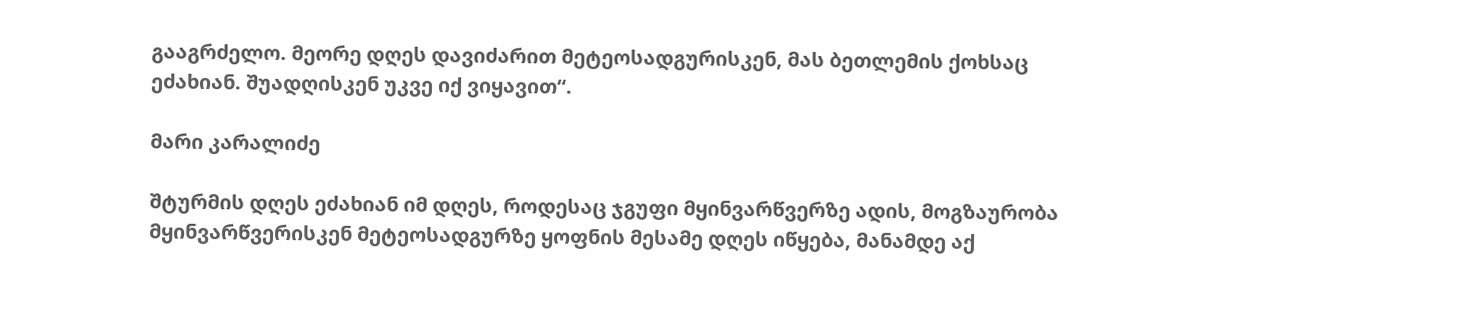გააგრძელო. მეორე დღეს დავიძარით მეტეოსადგურისკენ, მას ბეთლემის ქოხსაც ეძახიან. შუადღისკენ უკვე იქ ვიყავით“.

მარი კარალიძე

შტურმის დღეს ეძახიან იმ დღეს, როდესაც ჯგუფი მყინვარწვერზე ადის, მოგზაურობა მყინვარწვერისკენ მეტეოსადგურზე ყოფნის მესამე დღეს იწყება, მანამდე აქ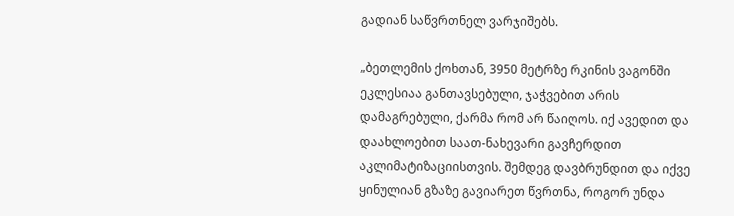გადიან საწვრთნელ ვარჯიშებს.

„ბეთლემის ქოხთან, 3950 მეტრზე რკინის ვაგონში ეკლესიაა განთავსებული, ჯაჭვებით არის დამაგრებული, ქარმა რომ არ წაიღოს. იქ ავედით და დაახლოებით საათ-ნახევარი გავჩერდით აკლიმატიზაციისთვის. შემდეგ დავბრუნდით და იქვე ყინულიან გზაზე გავიარეთ წვრთნა, როგორ უნდა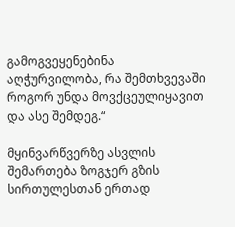გამოგვეყენებინა აღჭურვილობა, რა შემთხვევაში როგორ უნდა მოვქცეულიყავით და ასე შემდეგ.“

მყინვარწვერზე ასვლის შემართება ზოგჯერ გზის სირთულესთან ერთად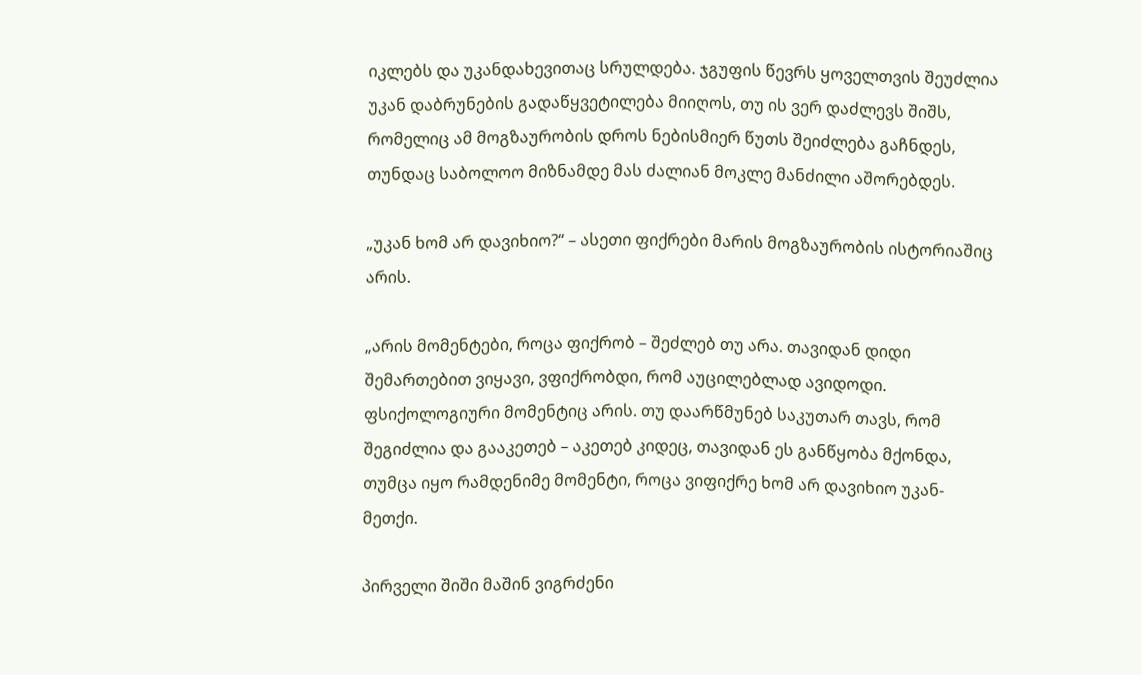იკლებს და უკანდახევითაც სრულდება. ჯგუფის წევრს ყოველთვის შეუძლია უკან დაბრუნების გადაწყვეტილება მიიღოს, თუ ის ვერ დაძლევს შიშს, რომელიც ამ მოგზაურობის დროს ნებისმიერ წუთს შეიძლება გაჩნდეს, თუნდაც საბოლოო მიზნამდე მას ძალიან მოკლე მანძილი აშორებდეს.

„უკან ხომ არ დავიხიო?“ – ასეთი ფიქრები მარის მოგზაურობის ისტორიაშიც არის.

„არის მომენტები, როცა ფიქრობ – შეძლებ თუ არა. თავიდან დიდი შემართებით ვიყავი, ვფიქრობდი, რომ აუცილებლად ავიდოდი. ფსიქოლოგიური მომენტიც არის. თუ დაარწმუნებ საკუთარ თავს, რომ შეგიძლია და გააკეთებ – აკეთებ კიდეც, თავიდან ეს განწყობა მქონდა, თუმცა იყო რამდენიმე მომენტი, როცა ვიფიქრე ხომ არ დავიხიო უკან-მეთქი.

პირველი შიში მაშინ ვიგრძენი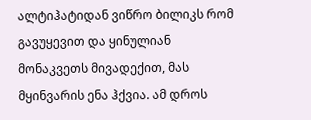ალტიჰატიდან ვიწრო ბილიკს რომ გავუყევით და ყინულიან მონაკვეთს მივადექით, მას მყინვარის ენა ჰქვია. ამ დროს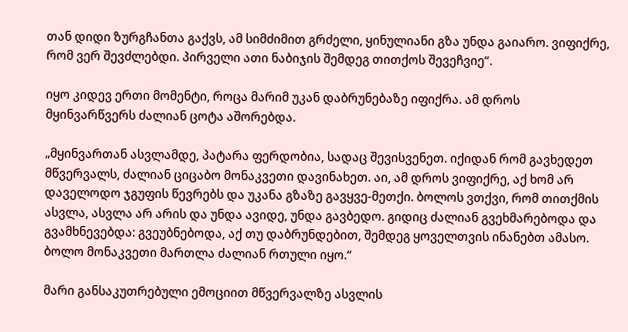თან დიდი ზურგჩანთა გაქვს, ამ სიმძიმით გრძელი, ყინულიანი გზა უნდა გაიარო. ვიფიქრე, რომ ვერ შევძლებდი. პირველი ათი ნაბიჯის შემდეგ თითქოს შევეჩვიე“.

იყო კიდევ ერთი მომენტი, როცა მარიმ უკან დაბრუნებაზე იფიქრა. ამ დროს მყინვარწვერს ძალიან ცოტა აშორებდა.

„მყინვართან ასვლამდე, პატარა ფერდობია, სადაც შევისვენეთ. იქიდან რომ გავხედეთ მწვერვალს, ძალიან ციცაბო მონაკვეთი დავინახეთ. აი, ამ დროს ვიფიქრე, აქ ხომ არ დაველოდო ჯგუფის წევრებს და უკანა გზაზე გავყვე-მეთქი. ბოლოს ვთქვი, რომ თითქმის ასვლა, ასვლა არ არის და უნდა ავიდე, უნდა გავბედო. გიდიც ძალიან გვეხმარებოდა და გვამხნევებდა: გვეუბნებოდა, აქ თუ დაბრუნდებით, შემდეგ ყოველთვის ინანებთ ამასო. ბოლო მონაკვეთი მართლა ძალიან რთული იყო.“

მარი განსაკუთრებული ემოციით მწვერვალზე ასვლის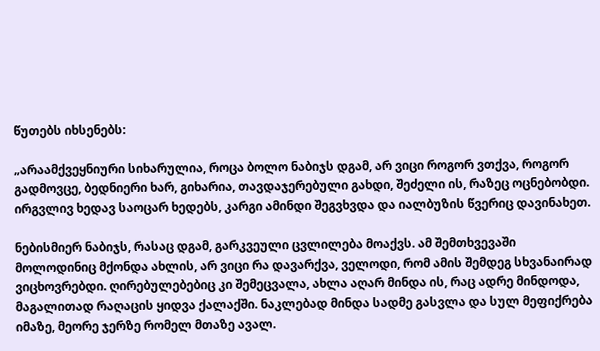წუთებს იხსენებს:

„არაამქვეყნიური სიხარულია, როცა ბოლო ნაბიჯს დგამ, არ ვიცი როგორ ვთქვა, როგორ გადმოვცე, ბედნიერი ხარ, გიხარია, თავდაჯერებული გახდი, შეძელი ის, რაზეც ოცნებობდი. ირგვლივ ხედავ საოცარ ხედებს, კარგი ამინდი შეგვხვდა და იალბუზის წვერიც დავინახეთ.

ნებისმიერ ნაბიჯს, რასაც დგამ, გარკვეული ცვლილება მოაქვს. ამ შემთხვევაში მოლოდინიც მქონდა ახლის, არ ვიცი რა დავარქვა, ველოდი, რომ ამის შემდეგ სხვანაირად ვიცხოვრებდი. ღირებულებებიც კი შემეცვალა, ახლა აღარ მინდა ის, რაც ადრე მინდოდა, მაგალითად რაღაცის ყიდვა ქალაქში. ნაკლებად მინდა სადმე გასვლა და სულ მეფიქრება იმაზე, მეორე ჯერზე რომელ მთაზე ავალ.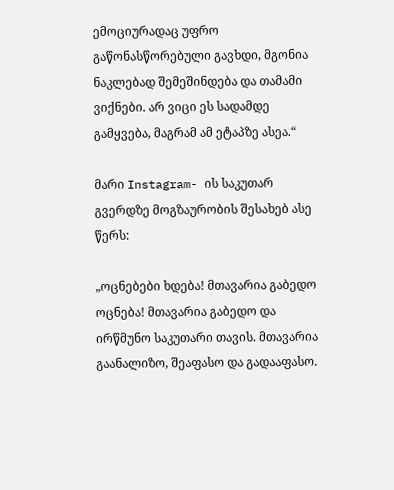ემოციურადაც უფრო გაწონასწორებული გავხდი, მგონია ნაკლებად შემეშინდება და თამამი ვიქნები. არ ვიცი ეს სადამდე გამყვება, მაგრამ ამ ეტაპზე ასეა.“

მარი Instagram- ის საკუთარ გვერდზე მოგზაურობის შესახებ ასე წერს:

„ოცნებები ხდება! მთავარია გაბედო ოცნება! მთავარია გაბედო და ირწმუნო საკუთარი თავის. მთავარია გაანალიზო, შეაფასო და გადააფასო.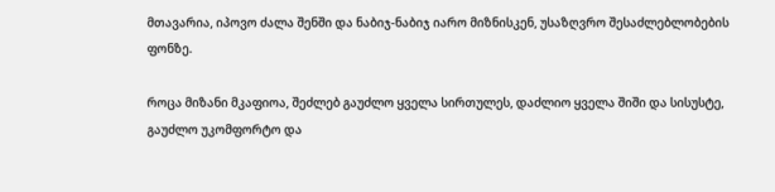მთავარია, იპოვო ძალა შენში და ნაბიჯ-ნაბიჯ იარო მიზნისკენ, უსაზღვრო შესაძლებლობების ფონზე.

როცა მიზანი მკაფიოა, შეძლებ გაუძლო ყველა სირთულეს, დაძლიო ყველა შიში და სისუსტე, გაუძლო უკომფორტო და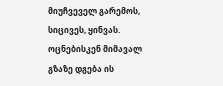მიუჩვეველ გარემოს, სიცივეს, ყინვას. ოცნებისკენ მიმავალ გზაზე დგება ის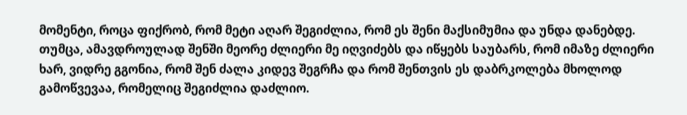მომენტი, როცა ფიქრობ, რომ მეტი აღარ შეგიძლია, რომ ეს შენი მაქსიმუმია და უნდა დანებდე. თუმცა, ამავდროულად შენში მეორე ძლიერი მე იღვიძებს და იწყებს საუბარს, რომ იმაზე ძლიერი ხარ, ვიდრე გგონია, რომ შენ ძალა კიდევ შეგრჩა და რომ შენთვის ეს დაბრკოლება მხოლოდ გამოწვევაა, რომელიც შეგიძლია დაძლიო.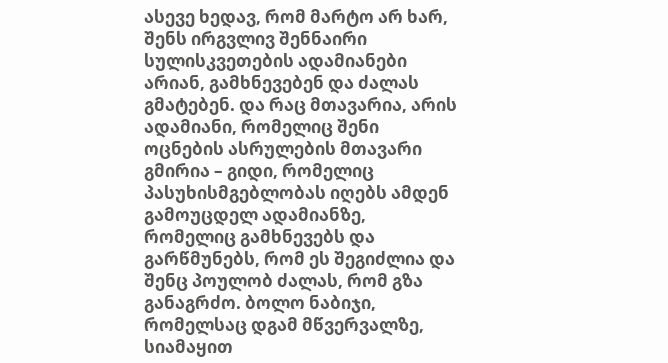ასევე ხედავ, რომ მარტო არ ხარ, შენს ირგვლივ შენნაირი სულისკვეთების ადამიანები არიან, გამხნევებენ და ძალას გმატებენ. და რაც მთავარია, არის ადამიანი, რომელიც შენი ოცნების ასრულების მთავარი გმირია – გიდი, რომელიც პასუხისმგებლობას იღებს ამდენ გამოუცდელ ადამიანზე, რომელიც გამხნევებს და გარწმუნებს, რომ ეს შეგიძლია და შენც პოულობ ძალას, რომ გზა განაგრძო. ბოლო ნაბიჯი, რომელსაც დგამ მწვერვალზე, სიამაყით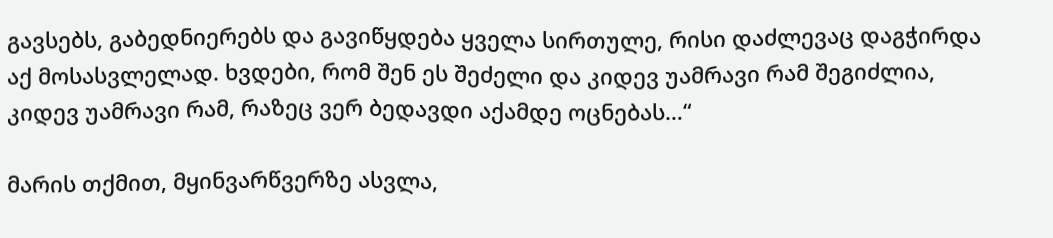გავსებს, გაბედნიერებს და გავიწყდება ყველა სირთულე, რისი დაძლევაც დაგჭირდა აქ მოსასვლელად. ხვდები, რომ შენ ეს შეძელი და კიდევ უამრავი რამ შეგიძლია, კიდევ უამრავი რამ, რაზეც ვერ ბედავდი აქამდე ოცნებას…“

მარის თქმით, მყინვარწვერზე ასვლა,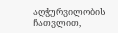აღჭურვილობის ჩათვლით,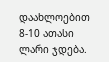დაახლოებით 8-10 ათასი ლარი ჯდება.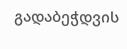გადაბეჭდვის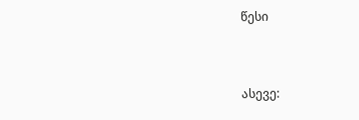წესი


ასევე: